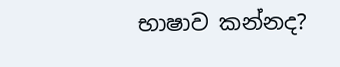භාෂාව කන්නද?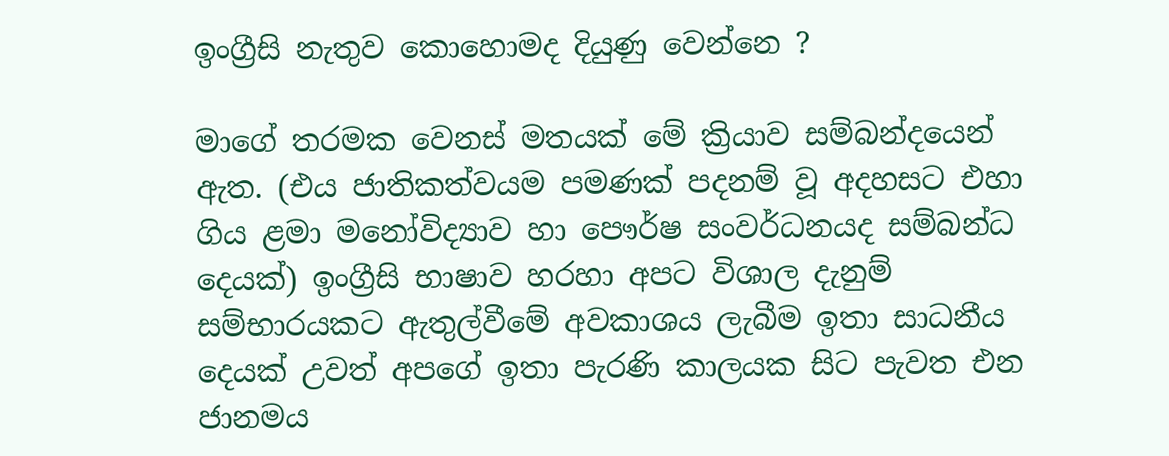ඉංග්‍රීසි නැතුව කොහොමද දියුණු වෙන්නෙ ?

මාගේ තරමක වෙනස් මතයක් මේ ක්‍රියාව සම්බන්දයෙන් ඇත. (එය ජාතිකත්වයම පමණක් පදනම් වූ අදහසට එහා ගිය ළමා මනෝවිද්‍යාව හා පෞර්ෂ සංවර්ධනයද සම්බන්ධ දෙයක්) ඉංග්‍රීසි භාෂාව හරහා අපට විශාල දැනුම් සම්භාරයකට ඇතුල්වීමේ අවකාශය ලැබීම ඉතා සාධනීය දෙයක් උවත් අපගේ ඉතා පැරණි කාලයක සිට පැවත එන ජානමය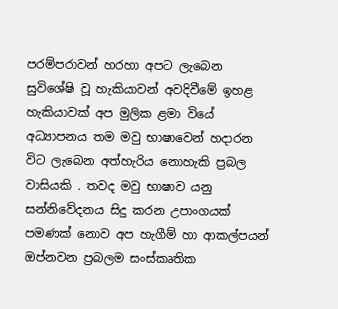පරම්පරාවන් හරහා අපට ලැබෙන සුවිශේෂි වූ හැකියාවන් අවදිවීමේ ඉහළ හැකියාවක් අප මුලික ළමා වියේ අධ්‍යාපනය තම මවු භාෂාවෙන් හදාරන විට ලැබෙන අත්හැරිය නොහැකි ප්‍රබල වාසියකි . තවද මවු භාෂාව යනු සන්නිවේදනය සිදු කරන උපාංගයක් පමණක් නොව අප හැගීම් හා ආකල්පයන් ඔප්නවන ප්‍රබලම සංස්කෘතික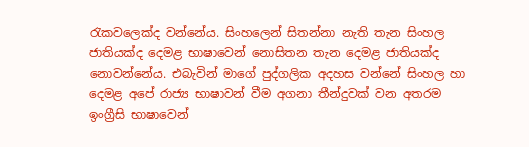රැකවලෙක්ද වන්නේය. සිංහලෙන් සිතන්නා නැති තැන සිංහල ජාතියක්ද දෙමළ භාෂාවෙන් නොසිතන තැන දෙමළ ජාතියක්ද නොවන්නේය. එබැවින් මාගේ පුද්ගලික අදහස වන්නේ සිංහල හා දෙමළ අපේ රාජ්‍ය භාෂාවන් වීම අගනා තීන්දුවක් වන අතරම ඉංග්‍රීසි භාෂාවෙන්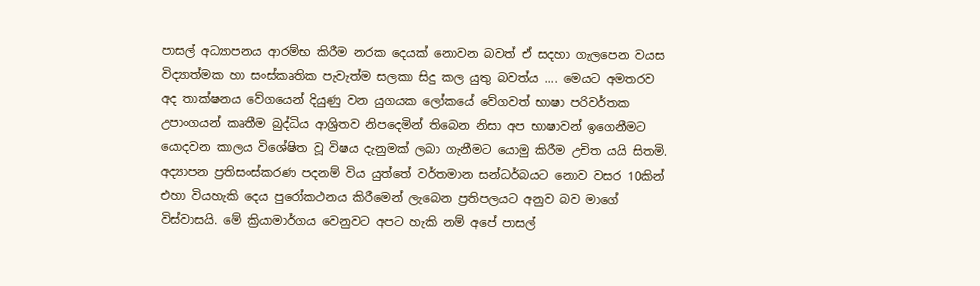පාසල් අධ්‍යාපනය ආරම්භ කිරීම නරක දෙයක් නොවන බවත් ඒ සදහා ගැලපෙන වයස විද්‍යාත්මක හා සංස්කෘතික පැවැත්ම සලකා සිදු කල යුතු බවත්ය .... මෙයට අමතරව අද තාක්ෂනය වේගයෙන් දියුණු වන යුගයක ලෝකයේ වේගවත් භාෂා පරිවර්තක උපාංගයන් කෘතීම බුද්ධිය ආශ්‍රිතව නිපදෙමින් තිබෙන නිසා අප භාෂාවන් ඉගෙනීමට යොදවන කාලය විශේෂිත වූ විෂය දැනුමක් ලබා ගැනීමට යොමු කිරීම උචිත යයි සිතමි. අද්‍යාපන ප්‍රතිසංස්කරණ පදනම් විය යුත්තේ වර්තමාන සන්ධර්බයට නොව වසර 10කින් එහා වියහැකි දෙය පුරෝකථනය කිරීමෙන් ලැබෙන ප්‍රතිපලයට අනුව බව මාගේ විස්වාසයි. මේ ක්‍රියාමාර්ගය වෙනුවට අපට හැකි නම් අපේ පාසල්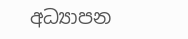අධ්‍යාපන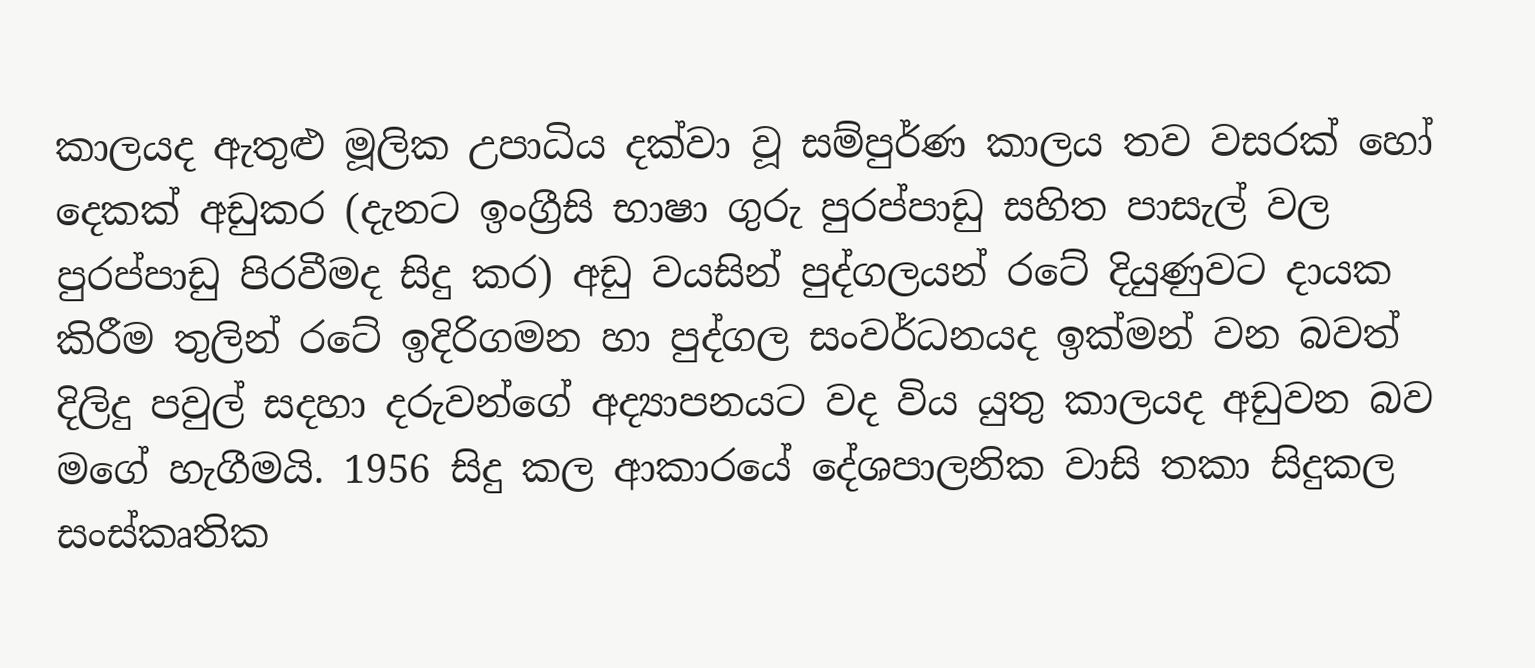කාලයද ඇතුළු මූලික උපාධිය දක්වා වූ සම්පුර්ණ කාලය තව වසරක් හෝ දෙකක් අඩුකර (දැනට ඉංග්‍රීසි භාෂා ගුරු පුරප්පාඩු සහිත පාසැල් වල පුරප්පාඩු පිරවීමද සිදු කර) අඩු වයසින් පුද්ගලයන් රටේ දියුණුවට දායක කිරීම තුලින් රටේ ඉදිරිගමන හා පුද්ගල සංවර්ධනයද ඉක්මන් වන බවත් දිලිදු පවුල් සදහා දරුවන්ගේ අද්‍යාපනයට වද විය යුතු කාලයද අඩුවන බව මගේ හැගීමයි. 1956 සිදු කල ආකාරයේ දේශපාලනික වාසි තකා සිදුකල සංස්කෘතික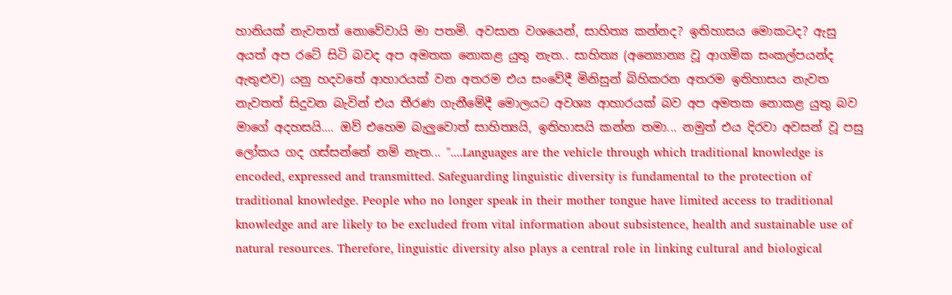හානියක් නැවතත් නොවේවායි මා පතමි. අවසාන වශයෙන්, සාහිත්‍ය කන්නද? ඉතිහාසය මොකටද? ඇසු අයත් අප රටේ සිටි බවද අප අමතක නොකළ යුතු නැත.. සාහිත්‍ය (අන්‍යොන්‍ය වූ ආගමික සංකල්පයන්ද ඇතුළුව) යනු හදවතේ ආහාරයක් වන අතරම එය සංවේදී මිනිසුන් බිහිකරන අතරම ඉතිහාසය නැවත නැවතත් සිදුවන බැවින් එය තීරණ ගැනීමේදී මොලයට අවශ්‍ය ආහාරයක් බව අප අමතක නොකළ යුතු බව මාගේ අදහසයි.... ඔව් එහෙම බැලුවොත් සාහිත්‍යයි, ඉතිහාසයි කන්න තමා... නමුත් එය දිරවා අවසන් වූ පසු ලෝකය ගද ගස්සන්නේ නම් නැත... "....Languages are the vehicle through which traditional knowledge is encoded, expressed and transmitted. Safeguarding linguistic diversity is fundamental to the protection of traditional knowledge. People who no longer speak in their mother tongue have limited access to traditional knowledge and are likely to be excluded from vital information about subsistence, health and sustainable use of natural resources. Therefore, linguistic diversity also plays a central role in linking cultural and biological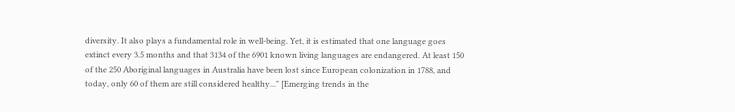diversity. It also plays a fundamental role in well-being. Yet, it is estimated that one language goes extinct every 3.5 months and that 3134 of the 6901 known living languages are endangered. At least 150 of the 250 Aboriginal languages in Australia have been lost since European colonization in 1788, and today, only 60 of them are still considered healthy..." [Emerging trends in the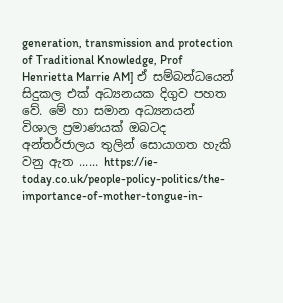generation, transmission and protection of Traditional Knowledge, Prof Henrietta Marrie AM] ඒ සම්බන්ධයෙන් සිදුකල එක් අධ්‍යනයක දිගුව පහත වේ. මේ හා සමාන අධ්‍යනයන් විශාල ප්‍රමාණයක් ඔබටද අන්තර්ජාලය තුලින් සොයාගත හැකි වනු ඇත ...... https://ie-today.co.uk/people-policy-politics/the-importance-of-mother-tongue-in-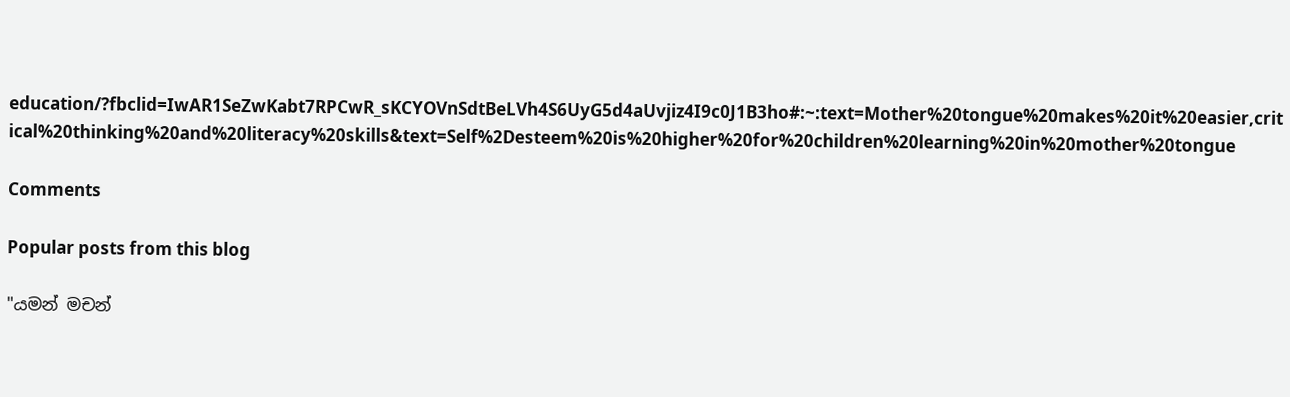education/?fbclid=IwAR1SeZwKabt7RPCwR_sKCYOVnSdtBeLVh4S6UyG5d4aUvjiz4I9c0J1B3ho#:~:text=Mother%20tongue%20makes%20it%20easier,critical%20thinking%20and%20literacy%20skills&text=Self%2Desteem%20is%20higher%20for%20children%20learning%20in%20mother%20tongue

Comments

Popular posts from this blog

"යමන් මචන්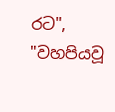රට", "වහපියවූ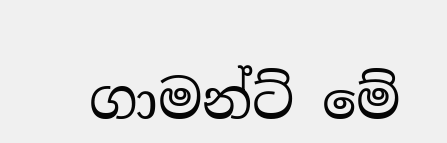ගාමන්ට් මේ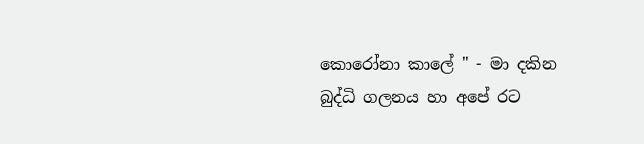කොරෝනා කාලේ " - මා දකින බුද්ධි ගලනය හා අපේ රට